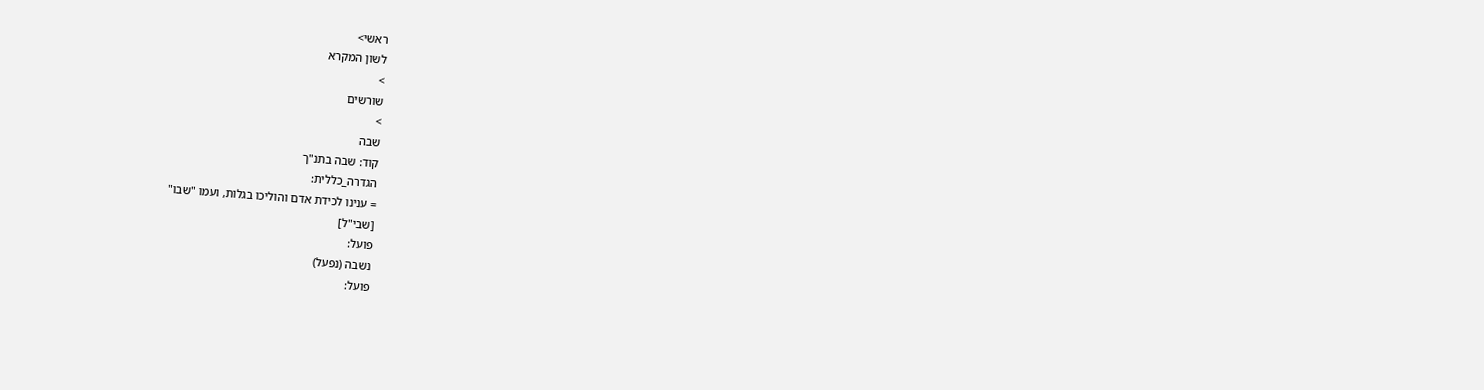ראשי>
לשון המקרא
>
שורשים
>
שבה
קוד: שבה בתנ"ך
הגדרה_כללית:
= ענינו לכידת אדם והוליכו בגלות, ועמו "שבו"
[שבי"ל]
פועל:
נשבה (נפעל)
פועל: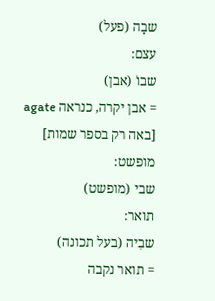שבָה (פעל)
עצם:
שבוֹ (אבן)
= אבן יקרה, כנראה agate
[באה רק בספר שמות]
מופשט:
שבי (מופשט)
תואר:
שבִיה (בעל תכונה)
= תואר נקבה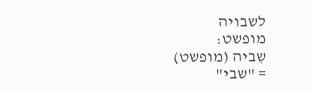לשבויה
מופשט:
שִביה (מופשט)
= "שבי"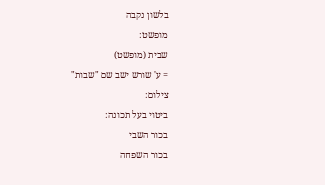בלשון נקבה
מופשט:
שבית (מופשט)
= ע' שורש ישב שם "שבות"
צילום:
ביטוי בעל תכונה:
בכור השבי
בכור השפחה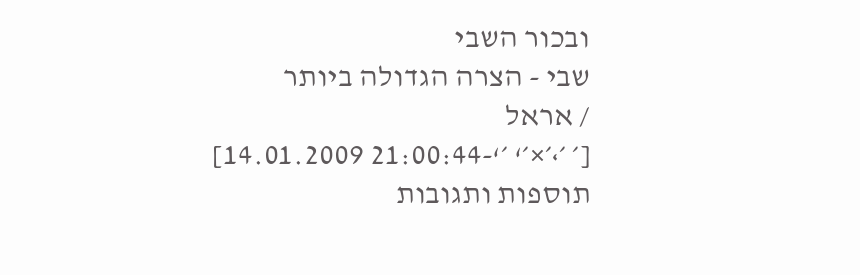ובכור השבי
שבי - הצרה הגדולה ביותר
/ אראל
[׳ ׳›׳×׳‘ ׳‘-21:00:44 14.01.2009]
תוספות ותגובות